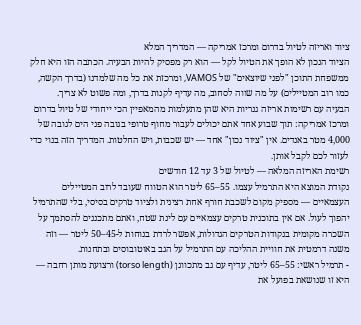ציוד ואריזה לטיול בדרום ומרכז אמריקה — המדריך המלא
הציוד הנכון לא הופך את הטיול לקל — הוא רק מפסיק להיות הבעיה. הכתבה הזו היא חלק ממשפחת התוכן "לפני שיוצאים" של VAMOS, ומרכזת את כל מה שלמדנו (בדרך הקשה, כמו רוב המטיילים) על מה שווה לסחוב, מה עדיף לקנות בדרך, ומה פשוט לא צריך.
הבעיה עם רשימות אריזה גנריות היא שהן מתעלמות מהמאפיין הכי ייחודי של טיול בדרום ומרכז אמריקה: תוך שבוע אחד אתם יכולים לעבור מחוף טרופי בגובה פני הים לגובה של 4,000 מטר באנדים. אין "ציוד נכון" אחד — יש שכבות, ויש החלטות. המדריך הזה בנוי כדי לעזור לכם לקבל אותן.
רשימת האריזה המלאה — לטיול של 3 עד 12 חודשים
נקודת המוצא היא התרמיל עצמו. 55–65 ליטר הוא הטווח שעובד לרוב המטיילים העצמאיים — מספיק מקום לשכבת חורף אחת רצינית ולציוד טרקים בסיסי, בלי שהתרמיל יהפוך לעול. אם אין בתוכנית טרקים עצמאיים עם לינת שטח, ואתם מתכננים להסתמך על השכרה מקומית בנקודות הטרקים הגדולות, אפשר לרדת בנוחות ל-45–50 ליטר — וזה משנה דרמטית את חוויית ההליכה עם התרמיל על הגב באוטובוסים ובתחנות.
- תרמיל ראשי: 55–65 ליטר, עדיף עם גב מתכוונן (torso length) ורצועת מותן רחבה — היא זו שנושאת בפועל את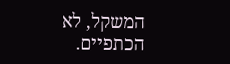המשקל, לא הכתפיים.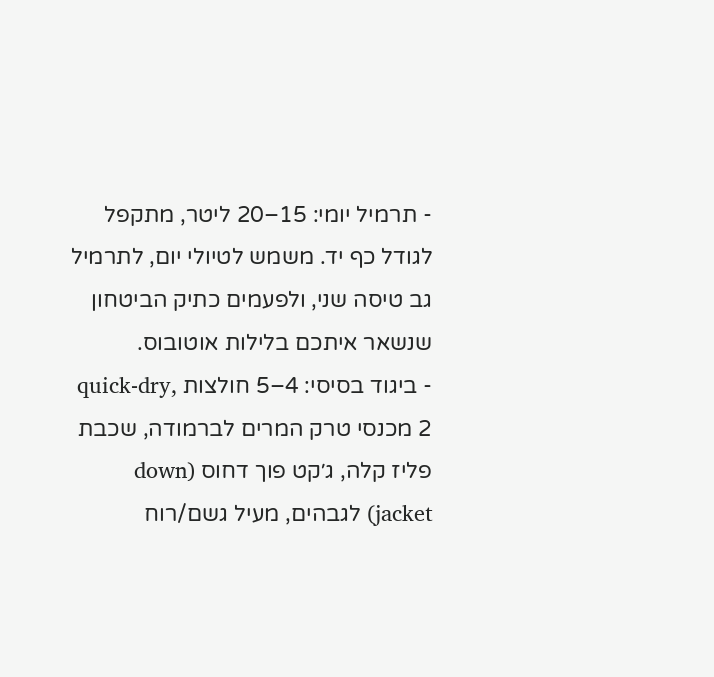- תרמיל יומי: 15–20 ליטר, מתקפל לגודל כף יד. משמש לטיולי יום, לתרמיל גב טיסה שני, ולפעמים כתיק הביטחון שנשאר איתכם בלילות אוטובוס.
- ביגוד בסיסי: 4–5 חולצות quick-dry, 2 מכנסי טרק המרים לברמודה, שכבת פליז קלה, ג׳קט פוך דחוס (down jacket) לגבהים, מעיל גשם/רוח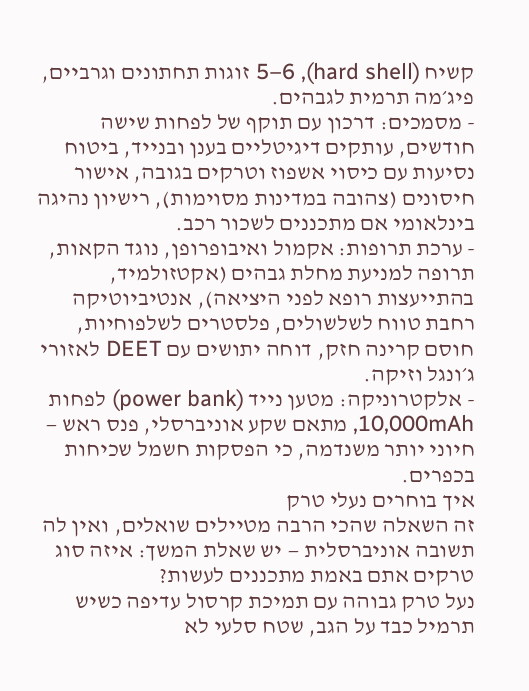קשיח (hard shell), 5–6 זוגות תחתונים וגרביים, פיג׳מה תרמית לגבהים.
- מסמכים: דרכון עם תוקף של לפחות שישה חודשים, עותקים דיגיטליים בענן ובנייד, ביטוח נסיעות עם כיסוי אשפוז וטרקים בגובה, אישור חיסונים (צהובה במדינות מסוימות), רישיון נהיגה בינלאומי אם מתכננים לשכור רכב.
- ערכת תרופות: אקמול ואיבופרופן, נוגד הקאות, תרופה למניעת מחלת גבהים (אקטזולמיד, בהתייעצות רופא לפני היציאה), אנטיביוטיקה רחבת טווח לשלשולים, פלסטרים לשלפוחיות, חוסם קרינה חזק, דוחה יתושים עם DEET לאזורי ג׳ונגל וזיקה.
- אלקטרוניקה: מטען נייד (power bank) לפחות 10,000mAh, מתאם שקע אוניברסלי, פנס ראש — חיוני יותר משנדמה, כי הפסקות חשמל שכיחות בכפרים.
איך בוחרים נעלי טרק
זה השאלה שהכי הרבה מטיילים שואלים, ואין לה תשובה אוניברסלית — יש שאלת המשך: איזה סוג טרקים אתם באמת מתכננים לעשות?
נעל טרק גבוהה עם תמיכת קרסול עדיפה כשיש תרמיל כבד על הגב, שטח סלעי לא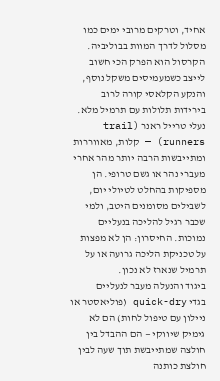אחיד, וטרקים מרובי ימים כמו מסלול לדרך המוות בבוליביה. הקרסול הוא הפרק הכי חשוב לייצב כשמעמיסים משקל נוסף, והנקע הקלאסי קורה לרוב בירידות תלולות עם תרמיל מלא.
נעלי טרייל ראנר (trail runners) — קלות, מאווררות ומתייבשות הרבה יותר מהר אחרי מעברי נהר או גשם טרופי. הן מספיקות בהחלט לטיולי יום, לשבילים מסומנים היטב, ולמי שכבר רגיל להליכה בנעליים נמוכות. החיסרון: הן לא מפצות על טכניקת הליכה גרועה או על תרמיל שנארז לא נכון.
ביגוד והנעלה מעבר לנעליים
בגדי quick-dry (פוליאסטר או ניילון עם טיפול לחות) הם לא גימיק שיווקי — הם ההבדל בין חולצה שמתייבשת תוך שעה לבין חולצת כותנה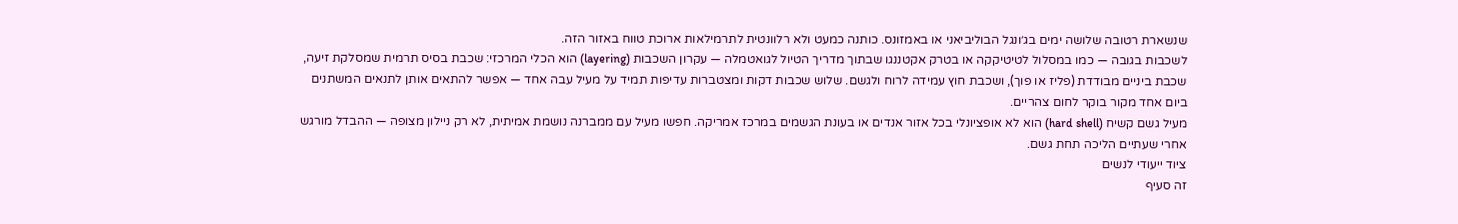שנשארת רטובה שלושה ימים בג׳ונגל הבוליביאני או באמזונס. כותנה כמעט ולא רלוונטית לתרמילאות ארוכת טווח באזור הזה.
לשכבות בגובה — כמו במסלול לטיטיקקה או בטרק אקטננגו שבתוך מדריך הטיול לגואטמלה — עקרון השכבות (layering) הוא הכלי המרכזי: שכבת בסיס תרמית שמסלקת זיעה, שכבת ביניים מבודדת (פליז או פוך), ושכבת חוץ עמידה לרוח ולגשם. שלוש שכבות דקות ומצטברות עדיפות תמיד על מעיל עבה אחד — אפשר להתאים אותן לתנאים המשתנים ביום אחד מקור בוקר לחום צהריים.
מעיל גשם קשיח (hard shell) הוא לא אופציונלי בכל אזור אנדים או בעונת הגשמים במרכז אמריקה. חפשו מעיל עם ממברנה נושמת אמיתית, לא רק ניילון מצופה — ההבדל מורגש אחרי שעתיים הליכה תחת גשם.
ציוד ייעודי לנשים
זה סעיף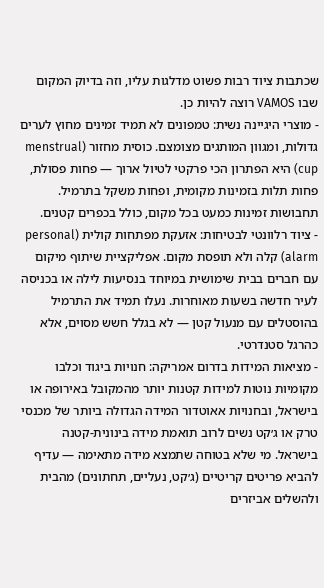שכתבות ציוד רבות פשוט מדלגות עליו, וזה בדיוק המקום שבו VAMOS רוצה להיות כן.
- מוצרי היגיינה נשית: טמפונים לא תמיד זמינים מחוץ לערים גדולות, ומגוון המותגים מצומצם. כוסית מחזור (menstrual cup) היא הפתרון הכי פרקטי לטיול ארוך — פחות פסולת, פחות תלות בזמינות מקומית, ופחות משקל בתרמיל. תחבושות זמינות כמעט בכל מקום, כולל בכפרים קטנים.
- ציוד רלוונטי לבטיחות: אזעקת מפתחות קולית (personal alarm) קלה ולא תופסת מקום. אפליקציית שיתוף מיקום עם חברים בבית שימושית במיוחד בנסיעות לילה או בכניסה לעיר חדשה בשעות מאוחרות. נעלו תמיד את התרמיל בהוסטלים עם מנעול קטן — לא בגלל חשש מסוים, אלא כהרגל סטנדרטי.
- מציאות המידות בדרום אמריקה: חנויות ביגוד וכלבו מקומיות נוטות למידות קטנות יותר מהמקובל באירופה או בישראל, ובחנויות אאוטדור המידה הגדולה ביותר של מכנסי טרק או ג׳קט נשים לרוב תואמת מידה בינונית-קטנה בישראל. מי שלא בטוחה שתמצא מידה מתאימה — עדיף להביא פריטים קריטיים (ג׳קט, נעליים, תחתונים) מהבית ולהשלים אביזרים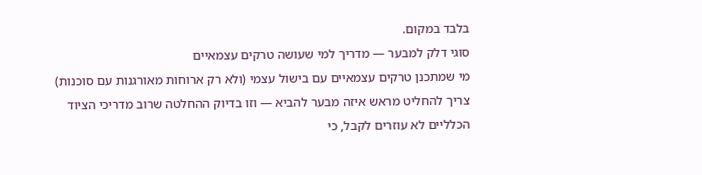בלבד במקום.
סוגי דלק למבער — מדריך למי שעושה טרקים עצמאיים
מי שמתכנן טרקים עצמאיים עם בישול עצמי (ולא רק ארוחות מאורגנות עם סוכנות) צריך להחליט מראש איזה מבער להביא — וזו בדיוק ההחלטה שרוב מדריכי הציוד הכלליים לא עוזרים לקבל, כי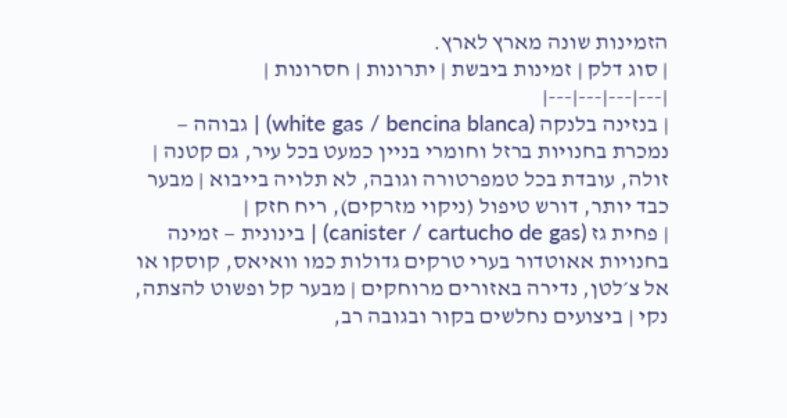הזמינות שונה מארץ לארץ.
| סוג דלק | זמינות ביבשת | יתרונות | חסרונות |
|---|---|---|---|
| בנזינה בלנקה (white gas / bencina blanca) | גבוהה — נמכרת בחנויות ברזל וחומרי בניין כמעט בכל עיר, גם קטנה | זולה, עובדת בכל טמפרטורה וגובה, לא תלויה בייבוא | מבער כבד יותר, דורש טיפול (ניקוי מזרקים), ריח חזק |
| פחית גז (canister / cartucho de gas) | בינונית — זמינה בחנויות אאוטדור בערי טרקים גדולות כמו וואיאס, קוסקו או אל צ׳לטן, נדירה באזורים מרוחקים | מבער קל ופשוט להצתה, נקי | ביצועים נחלשים בקור ובגובה רב,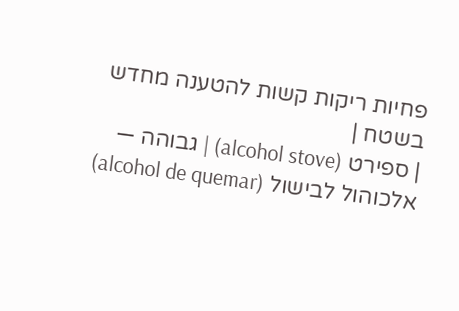פחיות ריקות קשות להטענה מחדש בשטח |
| ספירט (alcohol stove) | גבוהה — אלכוהול לבישול (alcohol de quemar)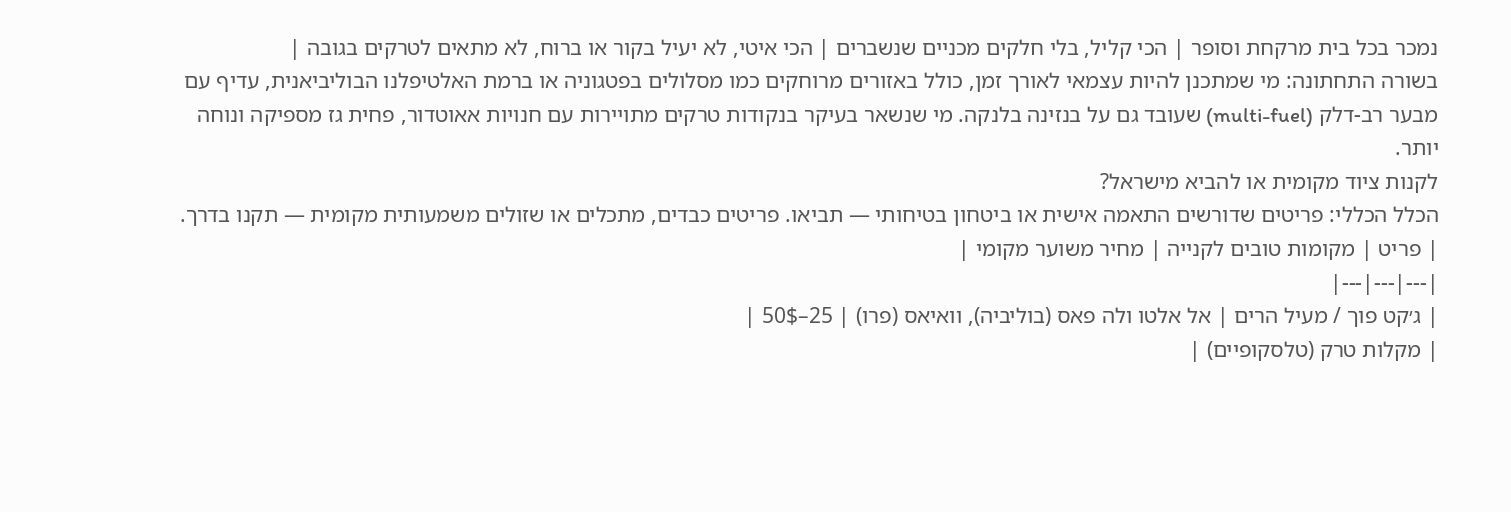נמכר בכל בית מרקחת וסופר | הכי קליל, בלי חלקים מכניים שנשברים | הכי איטי, לא יעיל בקור או ברוח, לא מתאים לטרקים בגובה |
בשורה התחתונה: מי שמתכנן להיות עצמאי לאורך זמן, כולל באזורים מרוחקים כמו מסלולים בפטגוניה או ברמת האלטיפלנו הבוליביאנית, עדיף עם מבער רב-דלק (multi-fuel) שעובד גם על בנזינה בלנקה. מי שנשאר בעיקר בנקודות טרקים מתויירות עם חנויות אאוטדור, פחית גז מספיקה ונוחה יותר.
לקנות ציוד מקומית או להביא מישראל?
הכלל הכללי: פריטים שדורשים התאמה אישית או ביטחון בטיחותי — תביאו. פריטים כבדים, מתכלים או שזולים משמעותית מקומית — תקנו בדרך.
| פריט | מקומות טובים לקנייה | מחיר משוער מקומי |
|---|---|---|
| ג׳קט פוך / מעיל הרים | אל אלטו ולה פאס (בוליביה), וואיאס (פרו) | 25–50$ |
| מקלות טרק (טלסקופיים) |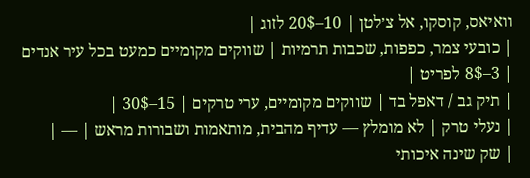וואיאס, קוסקו, אל צ׳לטן | 10–20$ לזוג |
| כובעי צמר, כפפות, שכבות תרמיות | שווקים מקומיים כמעט בכל עיר אנדים | 3–8$ לפריט |
| תיק גב / דאפל בד | שווקים מקומיים, ערי טרקים | 15–30$ |
| נעלי טרק | לא מומלץ — עדיף מהבית, מותאמות ושבורות מראש | — |
| שק שינה איכותי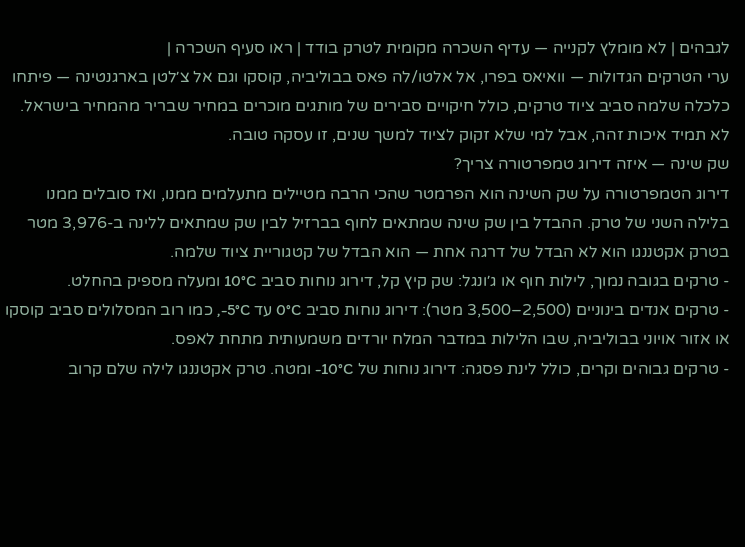לגבהים | לא מומלץ לקנייה — עדיף השכרה מקומית לטרק בודד | ראו סעיף השכרה |
ערי הטרקים הגדולות — וואיאס בפרו, אל אלטו/לה פאס בבוליביה, קוסקו וגם אל צ׳לטן בארגנטינה — פיתחו כלכלה שלמה סביב ציוד טרקים, כולל חיקויים סבירים של מותגים מוכרים במחיר שבריר מהמחיר בישראל. לא תמיד איכות זהה, אבל למי שלא זקוק לציוד למשך שנים, זו עסקה טובה.
שק שינה — איזה דירוג טמפרטורה צריך?
דירוג הטמפרטורה על שק השינה הוא הפרמטר שהכי הרבה מטיילים מתעלמים ממנו, ואז סובלים ממנו בלילה השני של טרק. ההבדל בין שק שינה שמתאים לחוף בברזיל לבין שק שמתאים ללינה ב-3,976 מטר בטרק אקטננגו הוא לא הבדל של דרגה אחת — הוא הבדל של קטגוריית ציוד שלמה.
- טרקים בגובה נמוך, לילות חוף או ג׳ונגל: שק קיץ קל, דירוג נוחות סביב 10°C ומעלה מספיק בהחלט.
- טרקים אנדים בינוניים (2,500–3,500 מטר): דירוג נוחות סביב 0°C עד 5°C-, כמו רוב המסלולים סביב קוסקו או אזור אויוני בבוליביה, שבו הלילות במדבר המלח יורדים משמעותית מתחת לאפס.
- טרקים גבוהים וקרים, כולל לינת פסגה: דירוג נוחות של 10°C- ומטה. טרק אקטננגו לילה שלם קרוב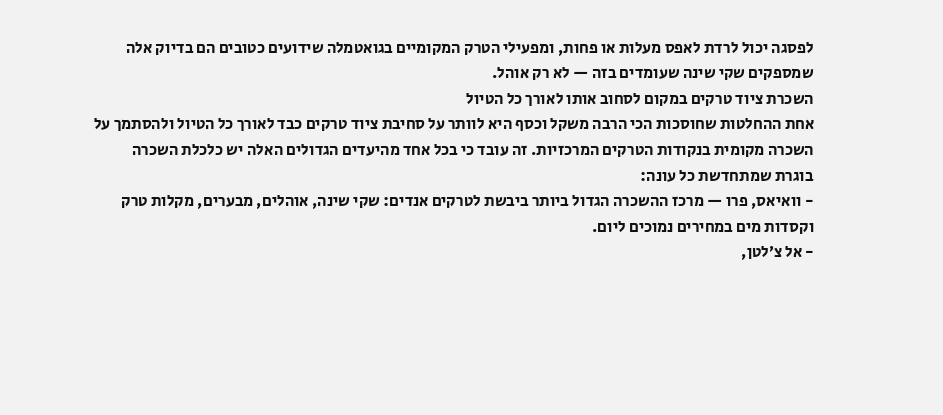לפסגה יכול לרדת לאפס מעלות או פחות, ומפעילי הטרק המקומיים בגואטמלה שידועים כטובים הם בדיוק אלה שמספקים שקי שינה שעומדים בזה — לא רק אוהל.
השכרת ציוד טרקים במקום לסחוב אותו לאורך כל הטיול
אחת ההחלטות שחוסכות הכי הרבה משקל וכסף היא לוותר על סחיבת ציוד טרקים כבד לאורך כל הטיול ולהסתמך על השכרה מקומית בנקודות הטרקים המרכזיות. זה עובד כי בכל אחד מהיעדים הגדולים האלה יש כלכלת השכרה בוגרת שמתחדשת כל עונה:
- וואיאס, פרו — מרכז ההשכרה הגדול ביותר ביבשת לטרקים אנדים: שקי שינה, אוהלים, מבערים, מקלות טרק וקסדות מים במחירים נמוכים ליום.
- אל צ׳לטן,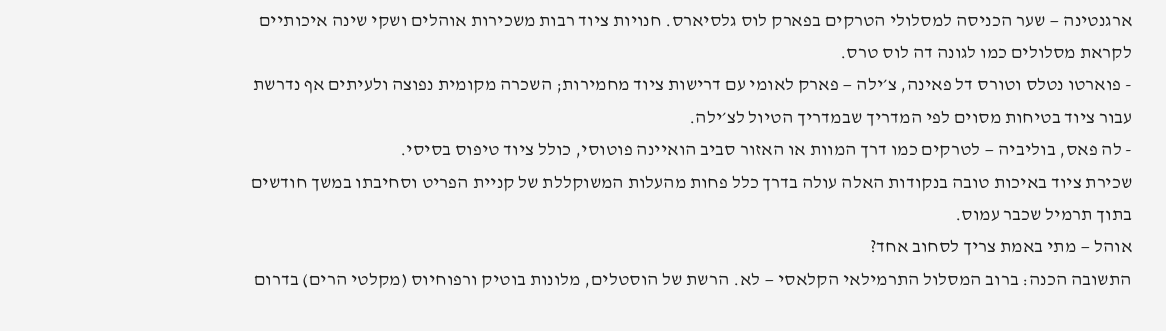ארגנטינה — שער הכניסה למסלולי הטרקים בפארק לוס גלסיארס. חנויות ציוד רבות משכירות אוהלים ושקי שינה איכותיים לקראת מסלולים כמו לגונה דה לוס טרס.
- פוארטו נטלס וטורס דל פאינה, צ׳ילה — פארק לאומי עם דרישות ציוד מחמירות; השכרה מקומית נפוצה ולעיתים אף נדרשת עבור ציוד בטיחות מסוים לפי המדריך שבמדריך הטיול לצ׳ילה.
- לה פאס, בוליביה — לטרקים כמו דרך המוות או האזור סביב הואיינה פוטוסי, כולל ציוד טיפוס בסיסי.
שכירת ציוד באיכות טובה בנקודות האלה עולה בדרך כלל פחות מהעלות המשוקללת של קניית הפריט וסחיבתו במשך חודשים בתוך תרמיל שכבר עמוס.
אוהל — מתי באמת צריך לסחוב אחד?
התשובה הכנה: ברוב המסלול התרמילאי הקלאסי — לא. הרשת של הוסטלים, מלונות בוטיק ורפוחיוס (מקלטי הרים) בדרום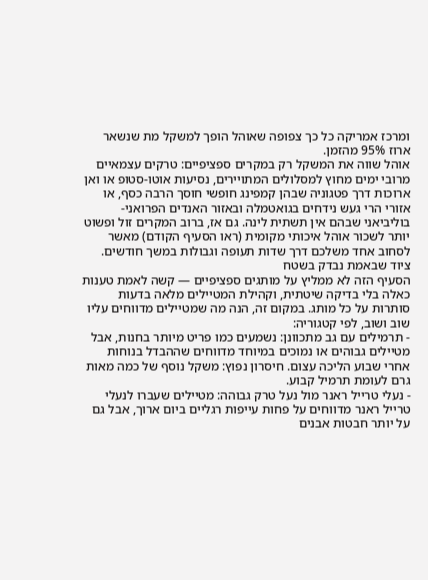ומרכז אמריקה כל כך צפופה שאוהל הופך למשקל מת שנשאר ארוז 95% מהזמן.
אוהל שווה את המשקל רק במקרים ספציפיים: טרקים עצמאיים מרובי ימים מחוץ למסלולים המתויירים, נסיעות אוטו-סטופ או ואן ארוכות דרך פטגוניה שבהן קמפינג חופשי חוסך הרבה כסף, או אזורי הרי געש נידחים בגואטמלה ובאזור האנדים הפרואני-בוליביאני שבהם אין תשתית לינה. גם אז, ברוב המקרים זול ופשוט יותר לשכור אוהל איכותי מקומית (ראו הסעיף הקודם) מאשר לסחוב אחד משלכם דרך שדות תעופה וגבולות במשך חודשים.
ציוד שבאמת נבדק בשטח
הסעיף הזה לא ממליץ על מותגים ספציפיים — קשה לאמת טענות כאלה בלי בדיקה שיטתית, וקהילת המטיילים מלאה בדעות סותרות על כל מותג. במקום זה, הנה מה שמטיילים מדווחים עליו שוב ושוב, לפי קטגוריה:
- תרמילים עם גב מתכוונן: נשמעים כמו פריט מיותר בחנות, אבל מטיילים גבוהים או נמוכים במיוחד מדווחים שההבדל בנוחות אחרי שבוע הליכה עצום. חיסרון נפוץ: משקל נוסף של כמה מאות גרם לעומת תרמיל קבוע.
- נעלי טרייל ראנר מול נעל טרק גבוהה: מטיילים שעברו לנעלי טרייל ראנר מדווחים על פחות עייפות רגליים ביום ארוך, אבל גם על יותר חבטות אבנים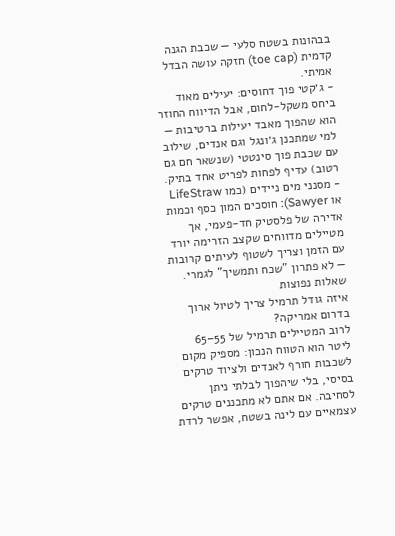בבהונות בשטח סלעי — שכבת הגנה קדמית (toe cap) חזקה עושה הבדל אמיתי.
- ג׳קטי פוך דחוסים: יעילים מאוד ביחס משקל-לחום, אבל הדיווח החוזר הוא שהפוך מאבד יעילות ברטיבות — למי שמתכנן ג׳ונגל וגם אנדים, שילוב עם שכבת פוך סינטטי (שנשאר חם גם רטוב) עדיף לפחות לפריט אחד בתיק.
- מסנני מים ניידים (כמו LifeStraw או Sawyer): חוסכים המון כסף וכמות אדירה של פלסטיק חד-פעמי, אך מטיילים מדווחים שקצב הזרימה יורד עם הזמן וצריך לשטוף לעיתים קרובות — לא פתרון "שכח ותמשיך" לגמרי.
שאלות נפוצות
איזה גודל תרמיל צריך לטיול ארוך בדרום אמריקה?
לרוב המטיילים תרמיל של 55–65 ליטר הוא הטווח הנכון: מספיק מקום לשכבות חורף לאנדים ולציוד טרקים בסיסי, בלי שיהפוך לבלתי ניתן לסחיבה. אם אתם לא מתכננים טרקים עצמאיים עם לינה בשטח, אפשר לרדת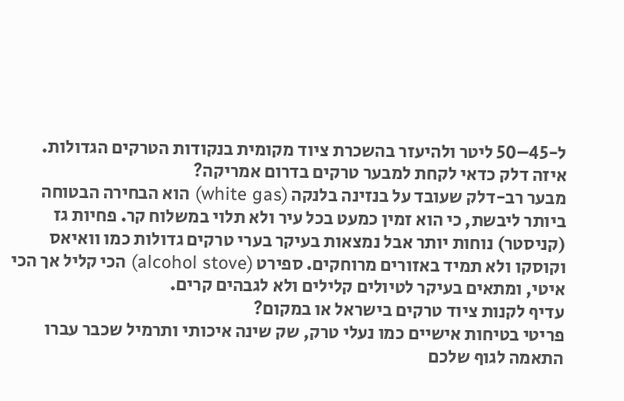ל-45–50 ליטר ולהיעזר בהשכרת ציוד מקומית בנקודות הטרקים הגדולות.
איזה דלק כדאי לקחת למבער טרקים בדרום אמריקה?
מבער רב-דלק שעובד על בנזינה בלנקה (white gas) הוא הבחירה הבטוחה ביותר ליבשת, כי הוא זמין כמעט בכל עיר ולא תלוי במשלוח קר. פחיות גז (קניסטר) נוחות יותר אבל נמצאות בעיקר בערי טרקים גדולות כמו וואיאס וקוסקו ולא תמיד באזורים מרוחקים. ספירט (alcohol stove) הכי קליל אך הכי איטי, ומתאים בעיקר לטיולים קלילים ולא לגבהים קרים.
עדיף לקנות ציוד טרקים בישראל או במקום?
פריטי בטיחות אישיים כמו נעלי טרק, שק שינה איכותי ותרמיל שכבר עברו התאמה לגוף שלכם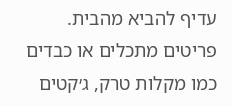עדיף להביא מהבית. פריטים מתכלים או כבדים כמו מקלות טרק, ג׳קטים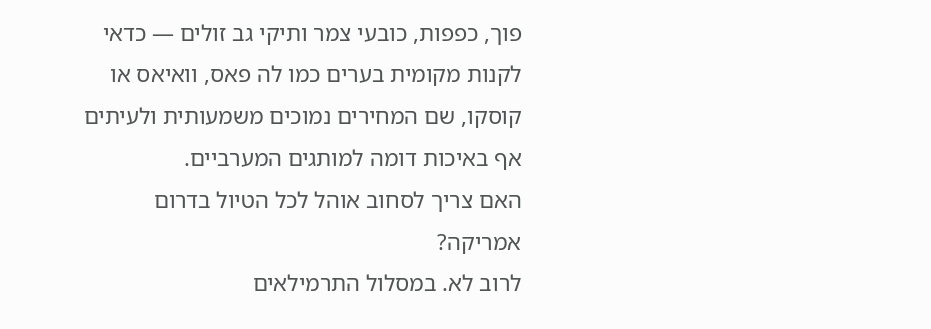פוך, כפפות, כובעי צמר ותיקי גב זולים — כדאי לקנות מקומית בערים כמו לה פאס, וואיאס או קוסקו, שם המחירים נמוכים משמעותית ולעיתים אף באיכות דומה למותגים המערביים.
האם צריך לסחוב אוהל לכל הטיול בדרום אמריקה?
לרוב לא. במסלול התרמילאים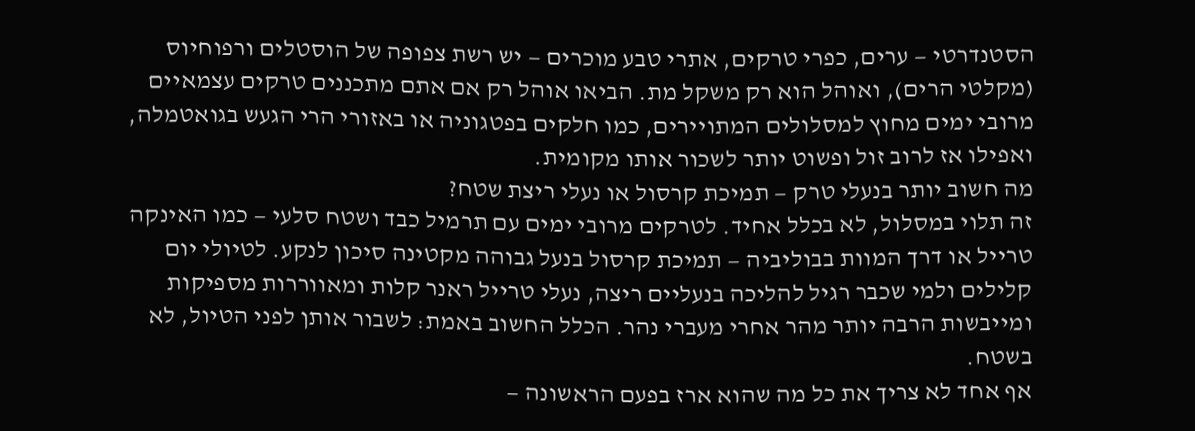הסטנדרטי — ערים, כפרי טרקים, אתרי טבע מוכרים — יש רשת צפופה של הוסטלים ורפוחיוס (מקלטי הרים), ואוהל הוא רק משקל מת. הביאו אוהל רק אם אתם מתכננים טרקים עצמאיים מרובי ימים מחוץ למסלולים המתויירים, כמו חלקים בפטגוניה או באזורי הרי הגעש בגואטמלה, ואפילו אז לרוב זול ופשוט יותר לשכור אותו מקומית.
מה חשוב יותר בנעלי טרק — תמיכת קרסול או נעלי ריצת שטח?
זה תלוי במסלול, לא בכלל אחיד. לטרקים מרובי ימים עם תרמיל כבד ושטח סלעי — כמו האינקה טרייל או דרך המוות בבוליביה — תמיכת קרסול בנעל גבוהה מקטינה סיכון לנקע. לטיולי יום קלילים ולמי שכבר רגיל להליכה בנעליים ריצה, נעלי טרייל ראנר קלות ומאווררות מספיקות ומייבשות הרבה יותר מהר אחרי מעברי נהר. הכלל החשוב באמת: לשבור אותן לפני הטיול, לא בשטח.
אף אחד לא צריך את כל מה שהוא ארז בפעם הראשונה —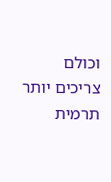וכולם צריכים יותר תרמית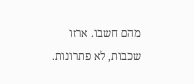מהם חשבו. ארזו שכבות, לא פתרונות.